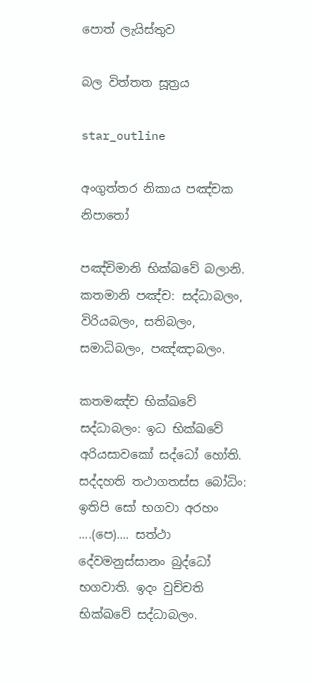පොත් ලැයිස්තුව

බල විත්තත සූත්‍රය

star_outline

අංගුත්තර නිකාය පඤ්චක නිපාතෝ

පඤ්චිමානි භික්ඛවේ බලානි. කතමානි පඤ්ච: සද්ධාබලං, විරියබලං, සතිබලං, සමාධිබලං, පඤ්ඤාබලං.

කතමඤ්ච භික්ඛවේ සද්ධාබලං: ඉධ භික්ඛවේ අරියසාවකෝ සද්ධෝ හෝති. සද්දහති තථාගතස්ස බෝධිං: ඉතිපි සෝ භගවා අරහං ....(පෙ).... සත්ථා දේවමනුස්සානං බුද්ධෝ භගවාති. ඉදං වුච්චති භික්ඛවේ සද්ධාබලං.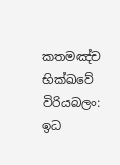කතමඤ්ච භික්ඛවේ විරියබලං: ඉධ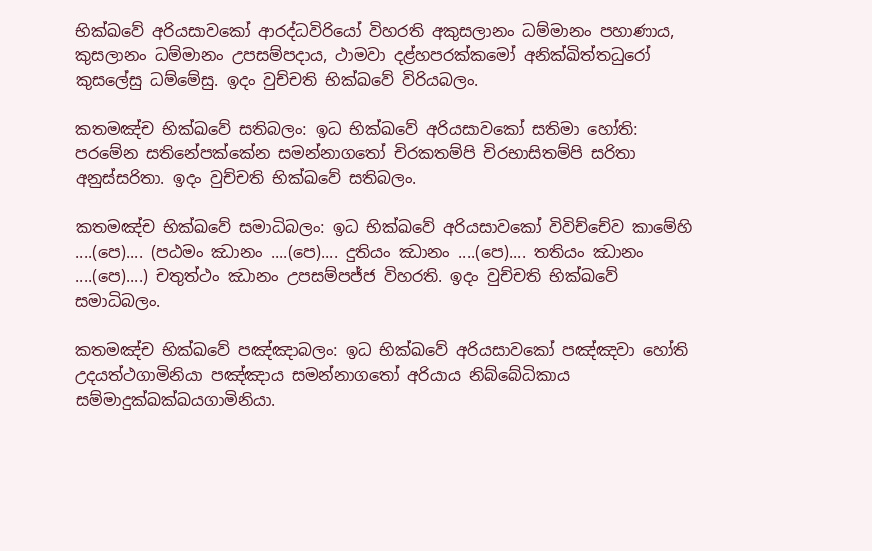භික්ඛවේ අරියසාවකෝ ආරද්ධවිරියෝ විහරති අකුසලානං ධම්මානං පහාණාය, කුසලානං ධම්මානං උපසම්පදාය, ථාමවා දළ්හපරක්කමෝ අනික්ඛිත්තධුරෝ කුසලේසු ධම්මේසු. ඉදං වුච්චති භික්ඛවේ විරියබලං.

කතමඤ්ච භික්ඛවේ සතිබලං: ඉධ භික්ඛවේ අරියසාවකෝ සතිමා හෝති: පරමේන සතිනේපක්කේන සමන්නාගතෝ චිරකතම්පි චිරභාසිතම්පි සරිතා අනුස්සරිතා. ඉදං වුච්චති භික්ඛවේ සතිබලං.

කතමඤ්ච භික්ඛවේ සමාධිබලං: ඉධ භික්ඛවේ අරියසාවකෝ විවිච්චේව කාමේහි ....(පෙ).... (පඨමං ඣානං ....(පෙ).... දුතියං ඣානං ....(පෙ).... තතියං ඣානං ....(පෙ)....) චතුත්ථං ඣානං උපසම්පජ්ජ විහරති. ඉදං වුච්චති භික්ඛවේ සමාධිබලං.

කතමඤ්ච භික්ඛවේ පඤ්ඤාබලං: ඉධ භික්ඛවේ අරියසාවකෝ පඤ්ඤවා හෝති උදයත්ථගාමිනියා පඤ්ඤාය සමන්නාගතෝ අරියාය නිබ්බේධිකාය සම්මාදුක්ඛක්ඛයගාමිනියා.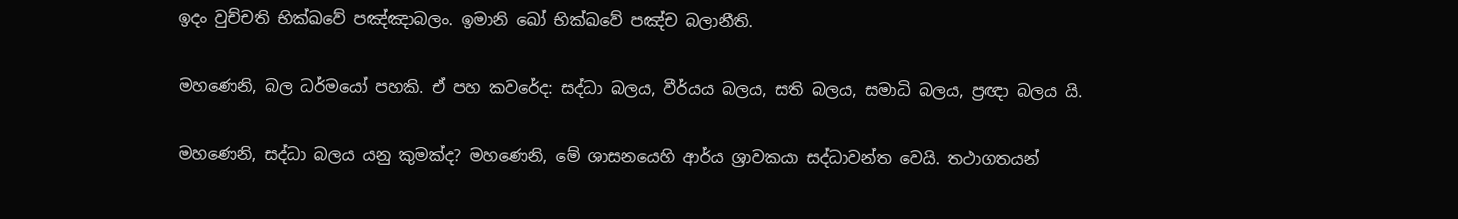ඉදං වුච්චති භික්ඛවේ පඤ්ඤාබලං. ඉමානි ඛෝ භික්ඛවේ පඤ්ච බලානීති.

මහණෙනි, බල ධර්මයෝ පහකි. ඒ පහ කවරේද: සද්ධා බලය, වීර්යය බලය, සති බලය, සමාධි බලය, ප්‍රඥා බලය යි.

මහණෙනි, සද්ධා බලය යනු කුමක්ද? මහණෙනි, මේ ශාසනයෙහි ආර්ය ශ්‍රාවකයා සද්ධාවන්ත වෙයි. තථාගතයන්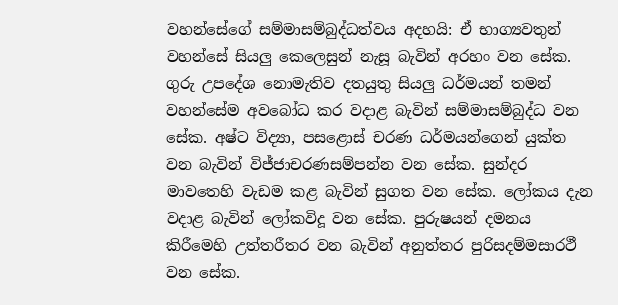වහන්සේගේ සම්මාසම්බුද්ධත්වය අදහයි: ඒ භාග්‍යවතුන් වහන්සේ සියලු කෙලෙසුන් නැසූ බැවින් අරහං වන සේක. ගුරු උපදේශ නොමැතිව දතයුතු සියලු ධර්මයන් තමන් වහන්සේම අවබෝධ කර වදාළ බැවින් සම්මාසම්බුද්ධ වන සේක. අෂ්ට විද්‍යා, පසළොස් චරණ ධර්මයන්ගෙන් යුක්ත වන බැවින් විජ්ජාචරණසම්පන්න වන සේක. සුන්දර මාවතෙහි වැඩම කළ බැවින් සුගත වන සේක. ලෝකය දැන වදාළ බැවින් ලෝකවිදූ වන සේක. පුරුෂයන් දමනය කිරීමෙහි උත්තරීතර වන බැවින් අනුත්තර පුරිසදම්මසාරථී වන සේක.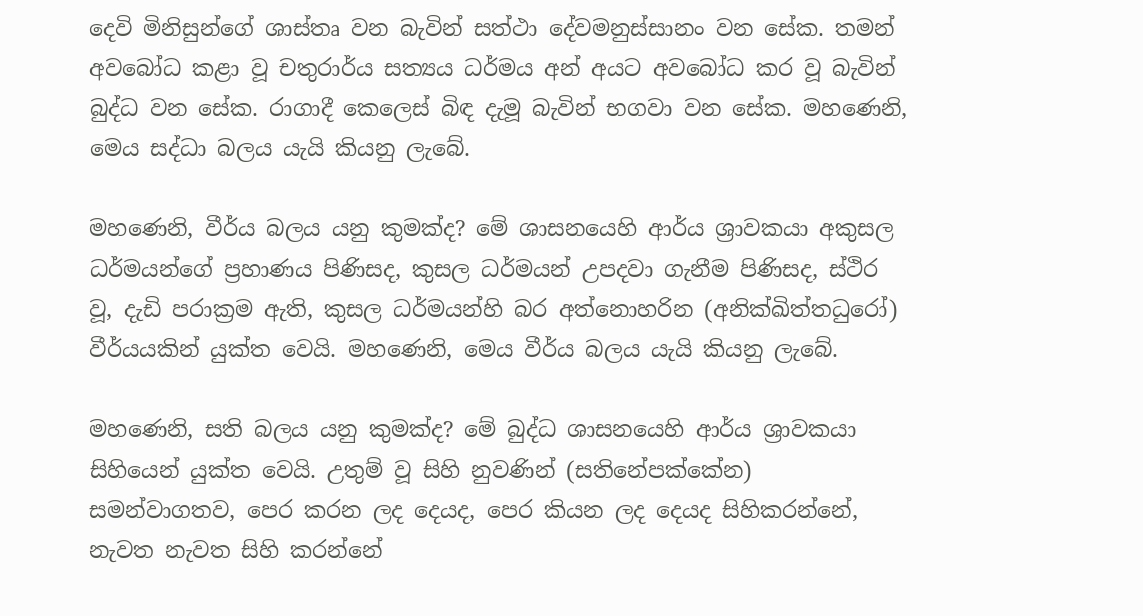දෙවි මිනිසුන්ගේ ශාස්තෘ වන බැවින් සත්ථා දේවමනුස්සානං වන සේක. තමන් අවබෝධ කළා වූ චතුරාර්ය සත්‍යය ධර්මය අන් අයට අවබෝධ කර වූ බැවින් බුද්ධ වන සේක. රාගාදී කෙලෙස් බිඳ දැමූ බැවින් භගවා වන සේක. මහණෙනි, මෙය සද්ධා බලය යැයි කියනු ලැබේ.

මහණෙනි, වීර්ය බලය යනු කුමක්ද? මේ ශාසනයෙහි ආර්ය ශ්‍රාවකයා අකුසල ධර්මයන්ගේ ප්‍රහාණය පිණිසද, කුසල ධර්මයන් උපදවා ගැනීම පිණිසද, ස්ථිර වූ, දැඩි පරාක්‍රම ඇති, කුසල ධර්මයන්හි බර අත්නොහරින (අනික්ඛිත්තධුරෝ) වීර්යයකින් යුක්ත වෙයි. මහණෙනි, මෙය වීර්ය බලය යැයි කියනු ලැබේ.

මහණෙනි, සති බලය යනු කුමක්ද? මේ බුද්ධ ශාසනයෙහි ආර්ය ශ්‍රාවකයා සිහියෙන් යුක්ත වෙයි. උතුම් වූ සිහි නුවණින් (සතිනේපක්කේන) සමන්වාගතව, පෙර කරන ලද දෙයද, පෙර කියන ලද දෙයද සිහිකරන්නේ, නැවත නැවත සිහි කරන්නේ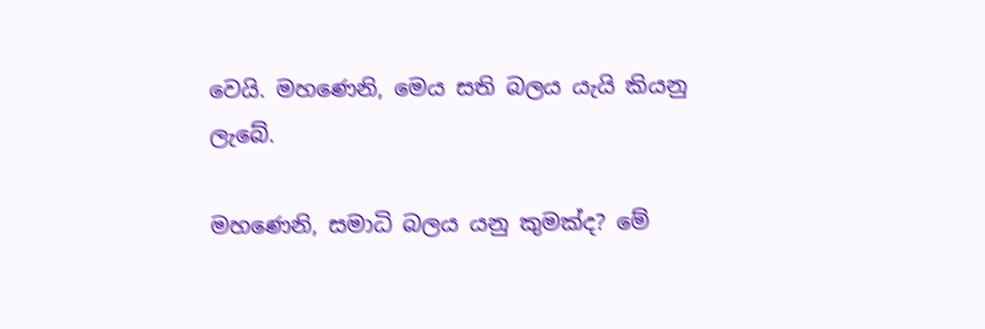වෙයි. මහණෙනි, මෙය සති බලය යැයි කියනු ලැබේ.

මහණෙනි, සමාධි බලය යනු කුමක්ද? මේ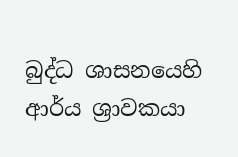බුද්ධ ශාසනයෙහි ආර්ය ශ්‍රාවකයා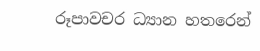රූපාවචර ධ්‍යාන හතරෙන්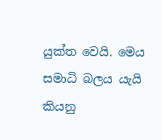යුක්ත වෙයි. මෙය සමාධි බලය යැයි කියනු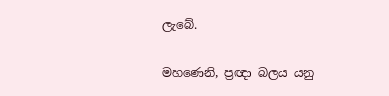ලැබේ.

මහණෙනි, ප්‍රඥා බලය යනු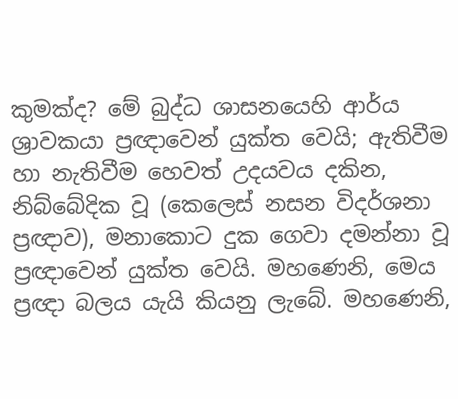කුමක්ද? මේ බුද්ධ ශාසනයෙහි ආර්ය ශ්‍රාවකයා ප්‍රඥාවෙන් යුක්ත වෙයි; ඇතිවීම හා නැතිවීම හෙවත් උදයවය දකින, නිබ්බේදික වූ (කෙලෙස් නසන විදර්ශනා ප්‍රඥාව), මනාකොට දුක ගෙවා දමන්නා වූ ප්‍රඥාවෙන් යුක්ත වෙයි. මහණෙනි, මෙය ප්‍රඥා බලය යැයි කියනු ලැබේ. මහණෙනි,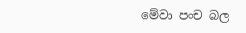මේවා පංච බල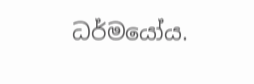ධර්මයෝය.